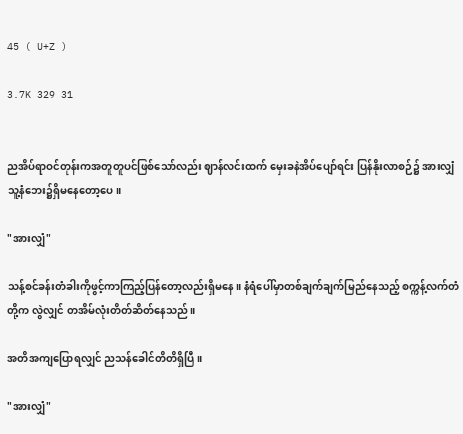45 ( U+Z )

3.7K 329 31


ညအိပ်ရာဝင်တုန်းကအတူတူပင်ဖြစ်သော်လည်း ဈာန်လင်းထက် မှေးခနဲအိပ်ပျော်ရင်း ပြန်နိုးလာစဉ်၌ အားလျှံ သူ့နံဘေး၌ရှိမနေတော့ပေ။

"အားလျှံ"

သန့်စင်ခန်းတံခါးကိုဖွင့်ကာကြည့်ပြန်တော့လည်းရှိမနေ။ နံရံပေါ်မှာတစ်ချက်ချက်မြည်နေသည့် စက္ကန့်လက်တံတို့က လွဲလျှင် တအိမ်လုံးတိတ်ဆိတ်နေသည်။

အတိအကျပြောရလျှင် ညသန်ခေါင်တိတိရှိပြီ။

"အားလျှံ"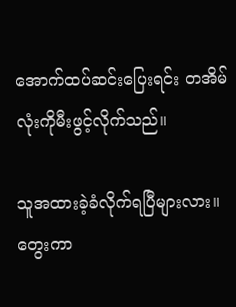အောက်ထပ်ဆင်းပြေးရင်း တအိမ်လုံးကိုမီးဖွင့်လိုက်သည်။

သူအထားခဲ့ခံလိုက်ရပြီများလား။ တွေးကာ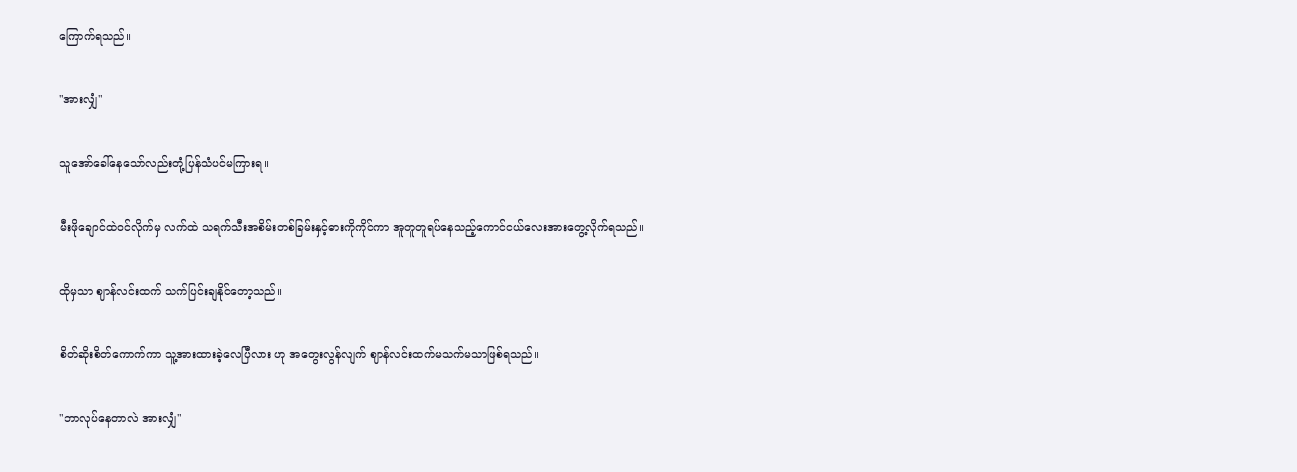ကြောက်ရသည်။

"အားလျှံ"

သူအော်ခေါ်နေသော်လည်းတုံ့ပြန်သံပင်မကြားရ။

မီးဖိုချောင်ထဲဝင်လိုက်မှ လက်ထဲ သရက်သီးအစိမ်းတစ်ခြမ်းနှင့်ဓားကိုကိုင်ကာ အူတူတူရပ်နေသည့်ကောင်ငယ်လေးအားတွေ့လိုက်ရသည်။

ထိုမှသာ ဈာန်လင်းထက် သက်ပြင်းချနိုင်တော့သည်။

စိတ်ဆိုးစိတ်‌ကောက်ကာ သူ့အားထားခဲ့လေပြီလား ဟု အတွေးလွန်လျက် ဈာန်လင်းထက်မသက်မသာဖြစ်ရသည်။

"ဘာလုပ်နေတာလဲ အားလျှံ"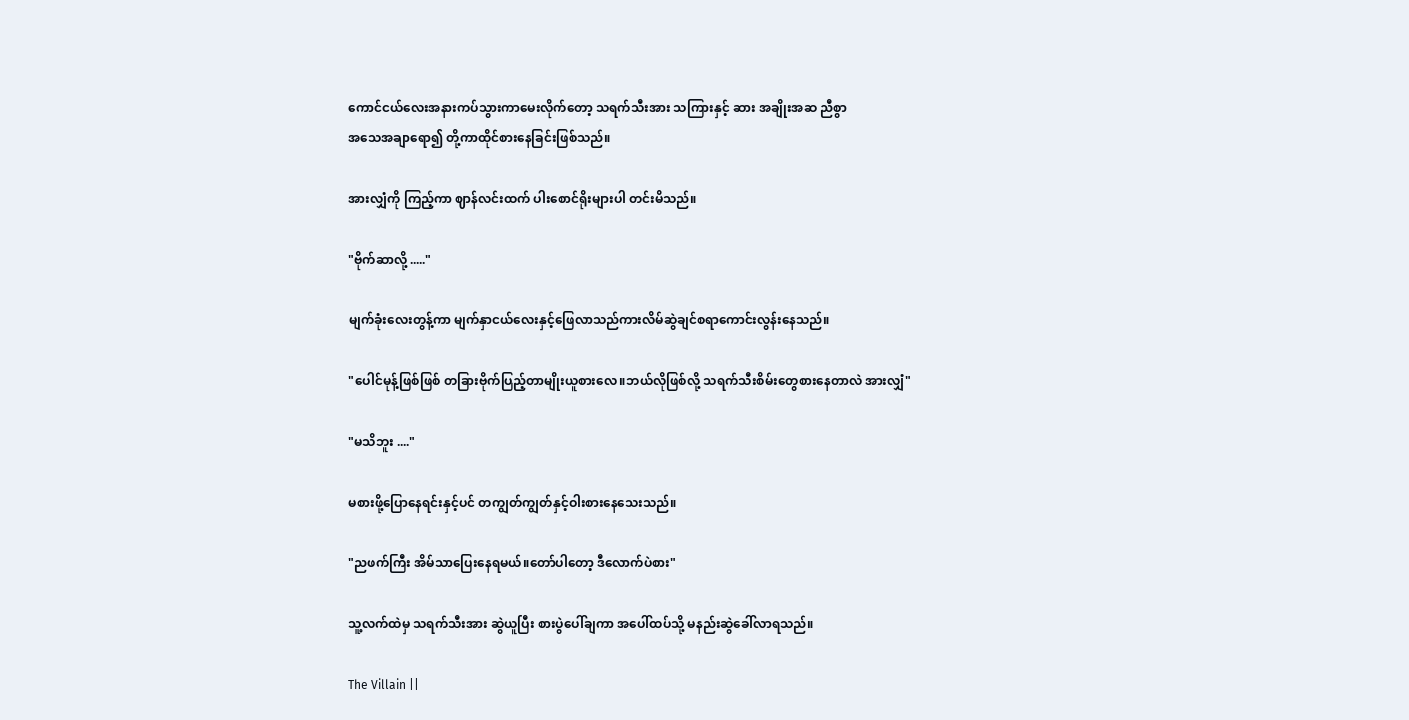ကောင်ငယ်လေးအနားကပ်သွားကာမေးလိုက်တော့ သရက်သီးအား သကြားနှင့် ဆား အချိုးအဆ ညီစွာ
အသေအချာရော၍ တို့ကာထိုင်စားနေခြင်းဖြစ်သည်။

အားလျှံကို ကြည့်ကာ ဈာန်လင်းထက် ပါးစောင်ရိုးများပါ တင်းမိသည်။

"ဗိုက်ဆာလို့ ....."

မျက်ခုံးလေးတွန့်ကာ မျက်နှာငယ်လေးနှင့်ဖြေလာသည်ကားလိမ်ဆွဲချင်စရာကောင်းလွန်းနေသည်။

"ပေါင်မုန့်ဖြစ်ဖြစ် တခြားဗိုက်ပြည့်တာမျိုးယူစားလေ။ဘယ်လိုဖြစ်လို့ သရက်သီးစိမ်းတွေစားနေတာလဲ အားလျှံ"

"မသိဘူး ...."

မစားဖို့ပြောနေရင်းနှင့်ပင် တကျွတ်ကျွတ်နှင့်ဝါးစားနေသေးသည်။

"ညဖက်ကြီး အိမ်သာပြေးနေရမယ်။တော်ပါတော့ ဒီလောက်ပဲစား"

သူ့လက်ထဲမှ သရက်သီးအား ဆွဲယူပြီး စားပွဲပေါ်ချကာ အပေါ်ထပ်သို့ မနည်းဆွဲခေါ်လာရသည်။

The Villain ||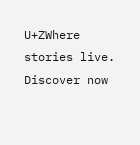U+ZWhere stories live. Discover now